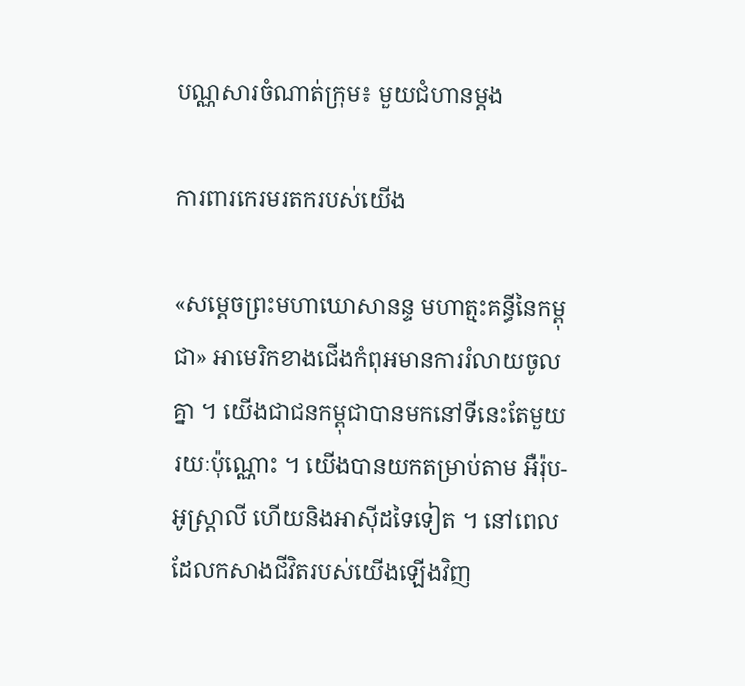បណ្ណសារចំណាត់ក្រុម៖ មួយជំហានម្តង

ការពារកេរមរតករបស់យើង

«សម្តេចព្រះមហាឃោសានន្ទ មហាត្មះគន្ធីនៃកម្ពុជា» អាមេរិកខាងជើងកំពុអមានការរំលាយចូលគ្នា ។ យើងជាជនកម្ពុជាបានមកនៅទីនេះតែមួយ រយៈប៉ុណ្ណោះ ។ យើងបានយកតម្រាប់តាម អឺរ៉ុប-អូស្ត្រាលី ហើយនិងអាស៊ីដទៃទៀត ។ នៅពេលដែលកសាងជីវិតរបស់យើងឡើងវិញ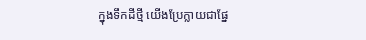ក្នុងទឹកដីថ្មី យើងប្រែក្លាយជាផ្នែ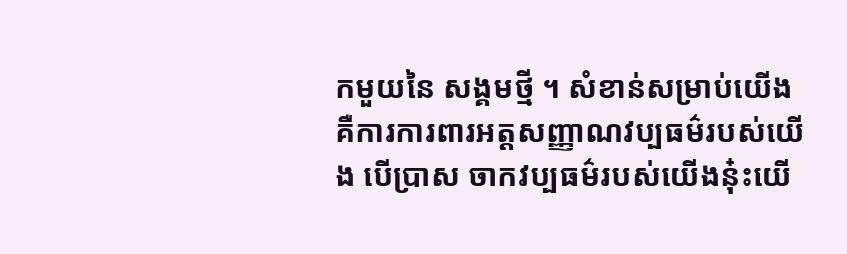កមួយនៃ សង្គមថ្មី ។ សំខាន់សម្រាប់យើង គឺការការពារអត្តសញ្ញាណវប្បធម៌របស់យើង បើប្រាស ចាកវប្បធម៌របស់យើងនុ៎ះយើ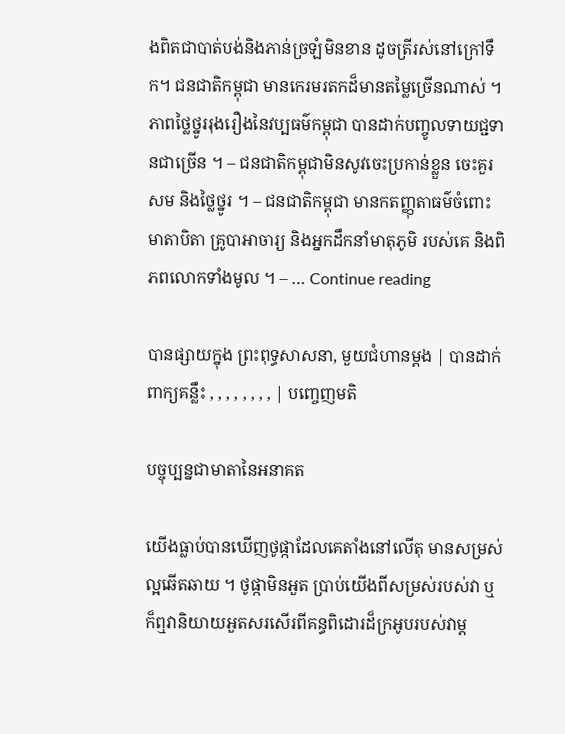ងពិតជាបាត់បង់និងភាន់ច្រឡំមិនខាន ដូចត្រីរស់នៅក្រៅទឹក។ ជនជាតិកម្ពុជា មានកេរមរតកដ៏មានតម្លៃច្រើនណាស់ ។ ភាពថ្លៃថ្នូររុងរឿងនៃវប្បធម៌កម្ពុជា បានដាក់បញ្ចូលទាយជ្ជទានជាច្រើន ។ – ជនជាតិកម្ពុជាមិនសូវចេះប្រកាន់ខ្លួន ចេះគួរសម និងថ្លៃថ្នូរ ។ – ជនជាតិកម្ពុជា មានកតញ្ញុតាធម៌ចំពោះមាតាបិតា គ្រូបាអាចារ្យ និងអ្នកដឹកនាំមាតុភូមិ របស់គេ និងពិភពលោកទាំងមូល ។ – … Continue reading

បានផ្សាយក្នុង ព្រះពុទ្ធសាសនា, មួយជំហានម្តង | បានដាក់ពាក្យគន្លឹះ , , , , , , , , | បញ្ចេញមតិ

បច្ចុប្បន្នជាមាតានៃអនាគត

យើងធ្លាប់បានឃើញថូផ្កាដែលគេតាំងនៅលើតុ មានសម្រស់ល្អឆើតឆាយ ។ ថូផ្កាមិនអួត ប្រាប់យើងពីសម្រស់របស់វា ឬក៏ឮវានិយាយអួតសរសើរពីគន្ធពិដោរដ៏ក្រអូបរបស់វាម្ត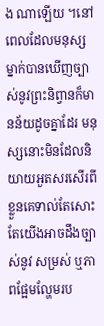ង ណាឡើយ ។នៅពេលដែលមនុស្សម្នាក់បានឃើញច្បាស់នូវព្រះនិព្វានក៏មានន័យដូចគ្នាដែរ មនុស្សនោះមិនដែលនិយាយអួតសរសើរពីខ្លួនគេទាល់តែសោះ តែយើងអាចដឹងច្បាស់នូវ សម្រស់ ឬភាពផ្អែមល្ហែមរប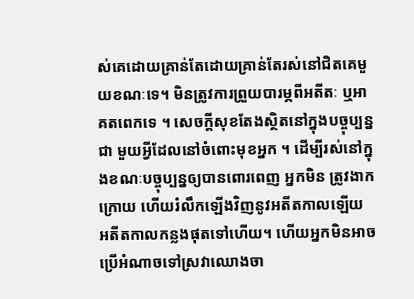ស់គេដោយគ្រាន់តែដោយគ្រាន់តែរស់នៅជិតគេមួយខណៈទេ។ មិនត្រូវការព្រួយបារម្ភពីអតីតៈ ឬអាគតពេកទេ ។ សេចក្តីសុខតែងស្ថិតនៅក្នុងបច្ចុប្បន្នជា មួយអ្វីដែលនៅចំពោះមុខអ្នក ។ ដើម្បីរស់នៅក្នុងខណៈបច្ចុប្បន្នឲ្យបានពោរពេញ អ្នកមិន ត្រូវងាកក្រោយ ហើយរំលឹកឡើងវិញនូវអតីតកាលឡើយ អតីតកាលកន្លងផុតទៅហើយ។ ហើយអ្នកមិនអាចប្រើអំណាចទៅស្រវាឈោងចា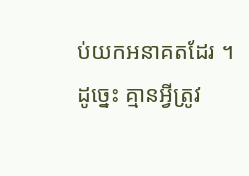ប់យកអនាគតដែរ ។ ដូច្នេះ គ្មានអ្វីត្រូវ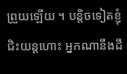ព្រួយឡើយ ។ បន្តិចទៀតខ្ញុំជិះយន្តហោះ អ្នកណានឹងដឹ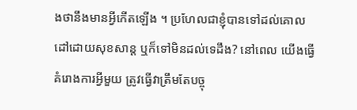ងថានឹងមានអ្វីកើតឡើង ។ ប្រហែលជាខ្ញុំបានទៅដល់គោលដៅដោយសុខសាន្ត ឬក៏ទៅមិនដល់ទេដឹង? នៅពេល យើងធ្វើគំរោងការអ្វីមួយ ត្រូវធ្វើវាត្រឹមតែបច្ចុ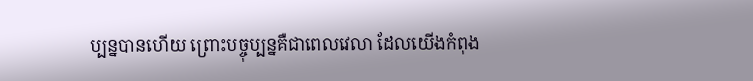ប្បន្នបានហើយ ព្រោះបច្ចុប្បន្នគឺជាពេលវេលា ដែលយើងកំពុង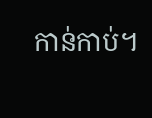កាន់កាប់។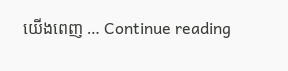យើងពេញ … Continue reading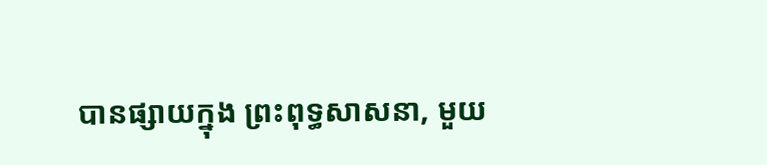បានផ្សាយក្នុង ព្រះពុទ្ធសាសនា, មួយ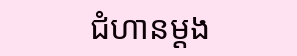ជំហានម្តង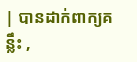| បានដាក់ពាក្យគន្លឹះ ,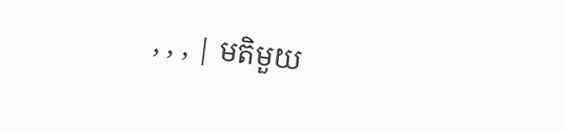, , , | មតិមួយ